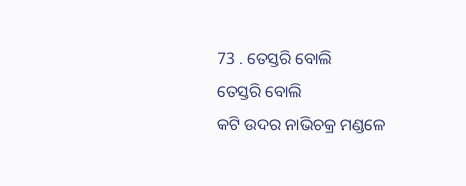73 . ତେସ୍ତରି ବୋଲି
ତେସ୍ତରି ବୋଲି
କଟି ଉଦର ନାଭିଚକ୍ର ମଣ୍ଡଳେ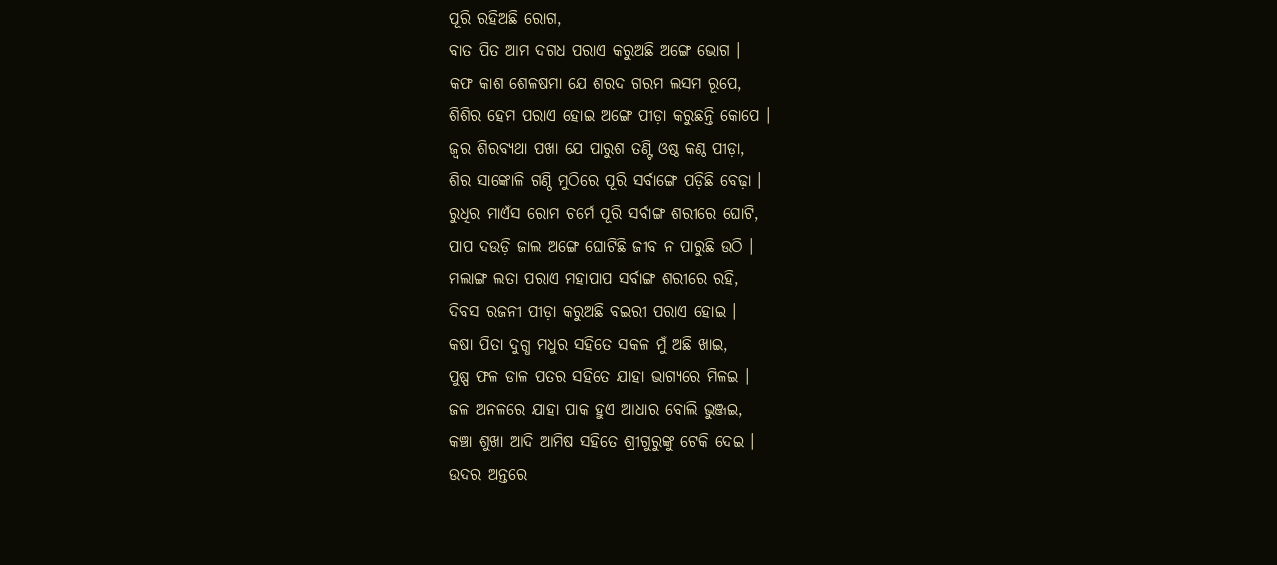ପୂରି ରହିଅଛି ରୋଗ,
ବାତ ପିତ ଆମ ଦଗଧ ପରାଏ କରୁଅଛି ଅଙ୍ଗେ ଭୋଗ ।
କଫ କାଶ ଶେଳଷମା ଯେ ଶରଦ ଗରମ ଲସମ ରୂପେ,
ଶିଶିର ହେମ ପରାଏ ହୋଇ ଅଙ୍ଗେ ପୀଡ଼ା କରୁଛନ୍ତି କୋପେ ।
ଜ୍ୱର ଶିରବ୍ୟଥା ପଖା ଯେ ପାରୁଶ ତଣ୍ଟି ଓଷ୍ଠ କଣ୍ଠ ପୀଡ଼ା,
ଶିର ସାଙ୍କୋଳି ଗଣ୍ଠି ମୁଠିରେ ପୂରି ସର୍ବାଙ୍ଗେ ପଡ଼ିଛି ବେଢ଼ା ।
ରୁଧିର ମାଏଁସ ରୋମ ଚର୍ମେ ପୂରି ସର୍ବାଙ୍ଗ ଶରୀରେ ଘୋଟି,
ପାପ ଦଉଡ଼ି ଜାଲ ଅଙ୍ଗେ ଘୋଟିଛି ଜୀବ ନ ପାରୁଛି ଉଠି ।
ମଲାଙ୍ଗ ଲତା ପରାଏ ମହାପାପ ସର୍ବାଙ୍ଗ ଶରୀରେ ରହି,
ଦିବସ ରଜନୀ ପୀଡ଼ା କରୁଅଛି ବଇରୀ ପରାଏ ହୋଇ ।
କଷା ପିତା ଦୁଗ୍ଧ ମଧୁର ସହିତେ ସକଳ ମୁଁ ଅଛି ଖାଇ,
ପୁଷ୍ପ ଫଳ ଡାଳ ପତର ସହିତେ ଯାହା ଭାଗ୍ୟରେ ମିଳଇ ।
ଜଳ ଅନଳରେ ଯାହା ପାକ ହୁଏ ଆଧାର ବୋଲି ଭୁଞ୍ଜଇ,
କଞ୍ଚା ଶୁଖା ଆଦି ଆମିଷ ସହିତେ ଶ୍ରୀଗୁରୁଙ୍କୁ ଟେକି ଦେଇ ।
ଉଦର ଅନ୍ତରେ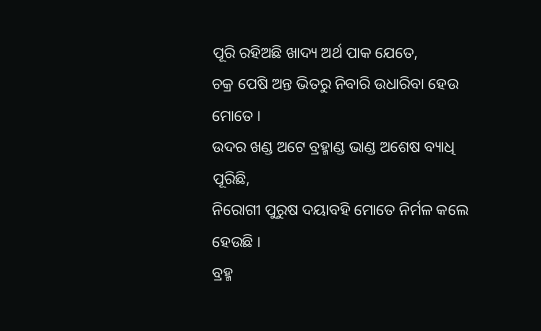ପୂରି ରହିଅଛି ଖାଦ୍ୟ ଅର୍ଥ ପାକ ଯେତେ,
ଚକ୍ର ପେଷି ଅନ୍ତ ଭିତରୁ ନିବାରି ଉଧାରିବା ହେଉ ମୋତେ ।
ଉଦର ଖଣ୍ଡ ଅଟେ ବ୍ରହ୍ମାଣ୍ଡ ଭାଣ୍ଡ ଅଶେଷ ବ୍ୟାଧି ପୂରିଛି,
ନିରୋଗୀ ପୁରୁଷ ଦୟାବହି ମୋତେ ନିର୍ମଳ କଲେ ହେଉଛି ।
ବ୍ରହ୍ମ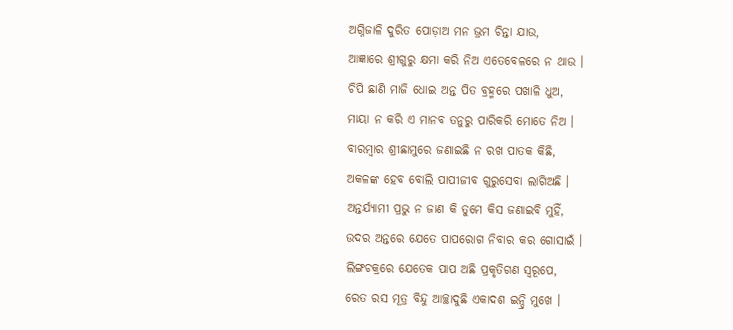ଅଗ୍ନିଜାଳି ଦୁରିତ ପୋଡ଼ାଅ ମନ ଭ୍ରମ ଚିନ୍ତା ଯାଉ,
ଆଜ୍ଞାରେ ଶ୍ରୀଗୁରୁ କ୍ଷମା କରି ନିଅ ଏତେବେଳରେ ନ ଥାଉ ।
ଚିପି ଛାଣି ମାଜି ଧୋଇ ଅନ୍ତ ପିତ ବ୍ରହ୍ମରେ ପଖାଳି ଧୁଅ,
ମାୟା ନ କରି ଏ ମାନବ ତନୁରୁ ପାରିକରି ମୋତେ ନିଅ ।
ବାରମ୍ବାର ଶ୍ରୀଛାମୁରେ ଜଣାଇଛି ନ ରଖ ପାତକ କିଛି,
ଅକଳଙ୍କ ହେବ ବୋଲି ପାପୀଜୀବ ଗୁରୁସେବା ଲାଗିଅଛି ।
ଅନ୍ତର୍ଯ୍ୟାମୀ ପ୍ରଭୁ ନ ଜାଣ କି ତୁମେ କିସ ଜଣାଇବି ମୁହିଁ,
ଉଦର ଅନ୍ତରେ ଯେତେ ପାପରୋଗ ନିବାର କର ଗୋସାଇଁ ।
ଲିଙ୍ଗଚକ୍ରରେ ଯେତେକ ପାପ ଅଛି ପ୍ରକୃତିଗଣ ସ୍ୱରୂପେ,
ରେତ ରସ ମୂତ୍ର ବିନ୍ଦୁ ଆଚ୍ଛାଦୁଛି ଏକାଦଶ ଇନ୍ଦ୍ରି ମୁଖେ ।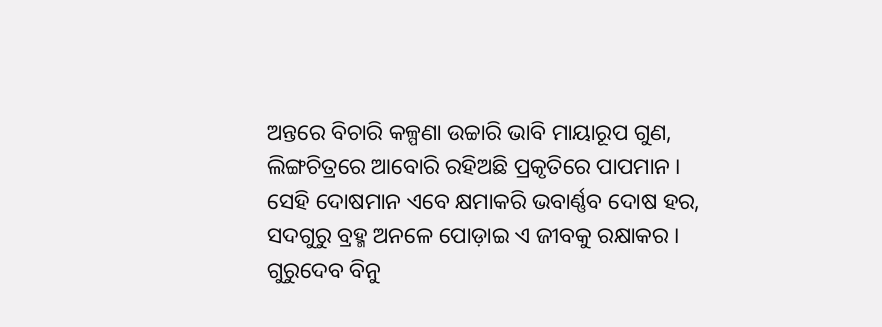ଅନ୍ତରେ ବିଚାରି କଳ୍ପଣା ଉଚ୍ଚାରି ଭାବି ମାୟାରୂପ ଗୁଣ,
ଲିଙ୍ଗଚିତ୍ରରେ ଆବୋରି ରହିଅଛି ପ୍ରକୃତିରେ ପାପମାନ ।
ସେହି ଦୋଷମାନ ଏବେ କ୍ଷମାକରି ଭବାର୍ଣ୍ଣବ ଦୋଷ ହର,
ସଦଗୁରୁ ବ୍ରହ୍ମ ଅନଳେ ପୋଡ଼ାଇ ଏ ଜୀବକୁ ରକ୍ଷାକର ।
ଗୁରୁଦେବ ବିନୁ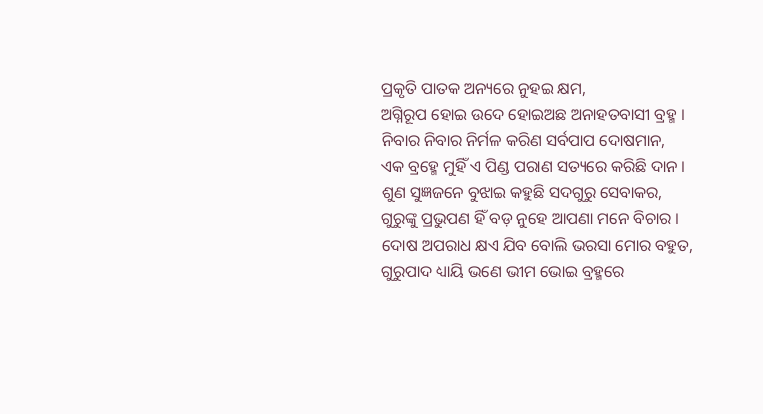ପ୍ରକୃତି ପାତକ ଅନ୍ୟରେ ନୁହଇ କ୍ଷମ,
ଅଗ୍ନିରୂପ ହୋଇ ଉଦେ ହୋଇଅଛ ଅନାହତବାସୀ ବ୍ରହ୍ମ ।
ନିବାର ନିବାର ନିର୍ମଳ କରିଣ ସର୍ବପାପ ଦୋଷମାନ,
ଏକ ବ୍ରହ୍ମେ ମୁହିଁ ଏ ପିଣ୍ଡ ପରାଣ ସତ୍ୟରେ କରିଛି ଦାନ ।
ଶୁଣ ସୁଜ୍ଞଜନେ ବୁଝାଇ କହୁଛି ସଦଗୁରୁ ସେବାକର,
ଗୁରୁଙ୍କୁ ପ୍ରଭୁପଣ ହିଁ ବଡ଼ ନୁହେ ଆପଣା ମନେ ବିଚାର ।
ଦୋଷ ଅପରାଧ କ୍ଷଏ ଯିବ ବୋଲି ଭରସା ମୋର ବହୁତ,
ଗୁରୁପାଦ ଧ୍ୟାୟି ଭଣେ ଭୀମ ଭୋଇ ବ୍ରହ୍ମରେ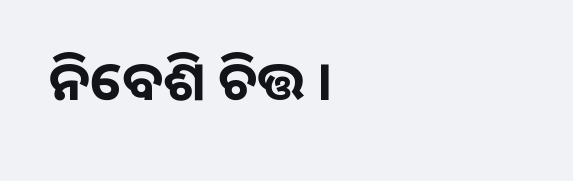ନିବେଶି ଚିତ୍ତ ।